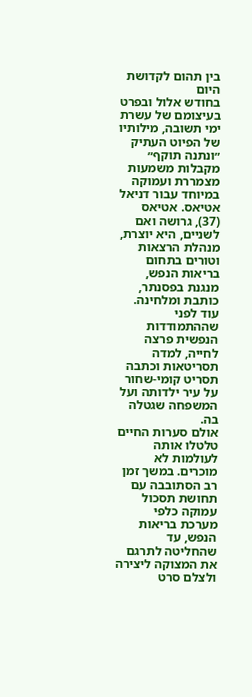בין תהום לקדושת היום
בחודש אלול ובפרט בעיצומם של עשרת ימי תשובה, מילותיו של הפיוט העתיק ״ונתנה תוקף״ מקבלות משמעות מצמררת ועמוקה במיוחד עבור דניאל אטיאס. אטיאס (37), גרושה ואם לשניים, היא יוצרת, מנהלת הרצאות וטורים בתחום בריאות הנפש, מנגנת בפסנתר, כותבת ומלחינה. עוד לפני שההתמודדות הנפשית פרצה לחייה, למדה תסריטאות וכתבה תסריט קומי-שחור על עיר ילדותה ועל המשפחה שגטלה בה.
אולם סערות החיים טלטלו אותה לעולמות לא מוכרים. במשך זמן רב הסתובבה עם תחושת תסכול עמוקה כלפי מערכת בריאות הנפש, עד שהחליטה לתרגם את המצוקה ליצירה ולצלם סרט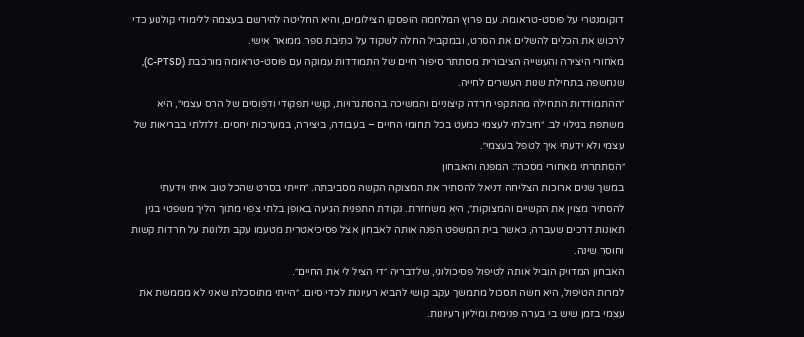דוקומנטרי על פוסט-טראומה. עם פרוץ המלחמה הופסקו הצילומים, והיא החליטה להירשם בעצמה ללימודי קולנוע כדי לרכוש את הכלים להשלים את הסרט, ובמקביל החלה לשקוד על כתיבת ספר ממואר אישי.
מאחורי היצירה והעשייה הציבורית מסתתר סיפור חיים של התמודדות עמוקה עם פוסט-טראומה מורכבת (C-PTSD), שנחשפה בתחילת שנות העשרים לחייה.
״ההתמודדות התחילה מהתקפי חרדה קיצוניים והמשיכה בהסתגרויות, קושי תפקודי ודפוסים של הרס עצמי״, היא משתפת בגילוי לב. ״חיבלתי לעצמי כמעט בכל תחומי החיים – בעבודה, ביצירה, במערכות יחסים. זלזלתי בבריאות של עצמי ולא ידעתי איך לטפל בעצמי״.
״הסתתרתי מאחורי מסכה״: המפנה והאבחון
במשך שנים ארוכות הצליחה דניאל להסתיר את המצוקה הקשה מסביבתה. ״חייתי בסרט שהכל טוב איתי וידעתי להסתיר מצוין את הקשיים והמצוקות״, היא משחזרת. נקודת התפנית הגיעה באופן בלתי צפוי מתוך הליך משפטי בגין תאונות דרכים שעברה, כאשר בית המשפט הפנה אותה לאבחון אצל פסיכיאטרית מטעמו עקב תלונות על חרדות קשות וחוסר שינה.
האבחון המדויק הוביל אותה לטיפול פסיכולוגי, שלדבריה ״די הציל לי את החיים״.
למרות הטיפול, היא חשה תסכול מתמשך עקב קושי להביא רעיונות לכדי סיום. ״הייתי מתוסכלת שאני לא מממשת את עצמי בזמן שיש בי בערה פנימית ומיליון רעיונות.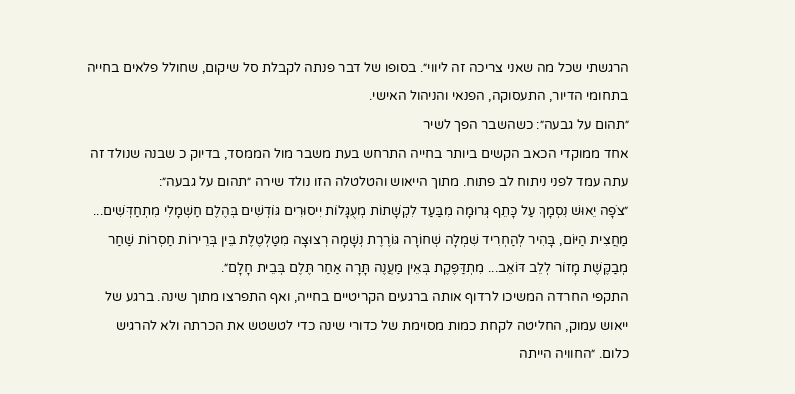הרגשתי שכל מה שאני צריכה זה ליווי״. בסופו של דבר פנתה לקבלת סל שיקום, שחולל פלאים בחייה בתחומי הדיור, התעסוקה, הפנאי והניהול האישי.
״תהום על גבעה״: כשהשבר הפך לשיר
אחד ממוקדי הכאב הקשים ביותר בחייה התרחש בעת משבר מול הממסד, בדיוק כ שבנה שנולד זה עתה עמד לפני ניתוח לב פתוח. מתוך הייאוש והטלטלה הזו נולד שירה ״תהום על גבעה״:
״צֹפָה יֵאוּשׁ נִסְמָךְ עַל כָּתֵף גְּרוּמָה מִבַּעַד לִקְשָׁתוֹת מְעֻגָּלוֹת יִיסוּרִים גּוֹדְשִׁים בְּהֶלֶם חַשְׁמָלִי מִתְחַדְּשִׁים... מַחֲצִית הַיּוֹם, בָּהִיר לְהַחְרִיד שִׁמְלָה שְׁחוֹרָה גּוֹרֶרֶת נְשָׁמָה רְצוּצָה מִטַּלְטֶלֶת בֵּין בְּרֵירוֹת חַסְרוֹת שַׁחַר מְבַקֶּשֶׁת מָזוֹר לְלֵב דּוֹאֵב... מִתְדַּפֶּקֶת בְּאֵין מַעֲנֶה תָּרָה אַחַר תֶּלֶם בְּבֵית חָלָם״.
התקפי החרדה המשיכו לרדוף אותה ברגעים הקריטיים בחייה, ואף התפרצו מתוך שינה. ברגע של ייאוש עמוק, החליטה לקחת כמות מסוימת של כדורי שינה כדי לטשטש את הכרתה ולא להרגיש כלום. ״החוויה הייתה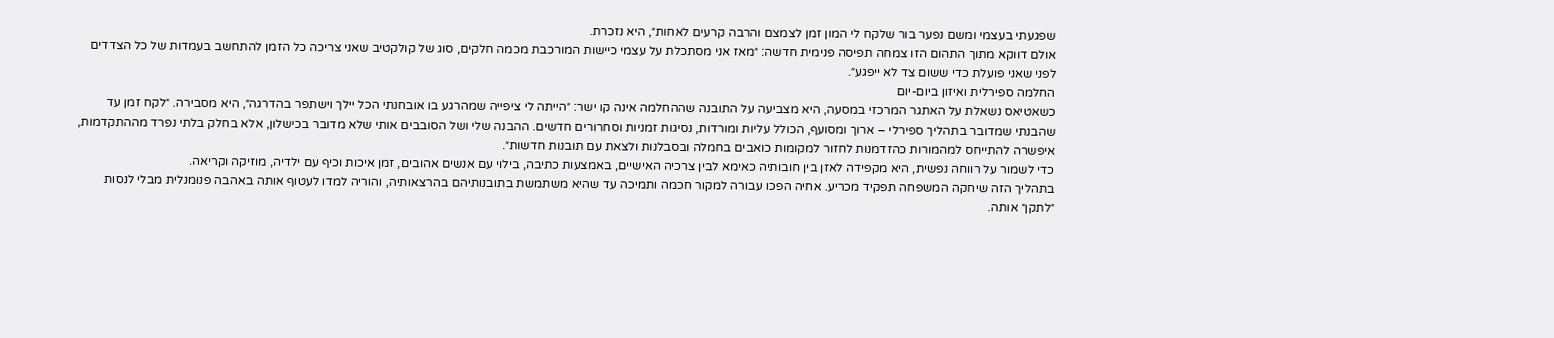שפגעתי בעצמי ומשם נפער בור שלקח לי המון זמן לצמצם והרבה קרעים לאחות״, היא נזכרת.
אולם דווקא מתוך התהום הזו צמחה תפיסה פנימית חדשה: ״מאז אני מסתכלת על עצמי כיישות המורכבת מכמה חלקים, סוג של קולקטיב שאני צריכה כל הזמן להתחשב בעמדות של כל הצדדים לפני שאני פועלת כדי ששום צד לא ייפגע״.
החלמה ספירלית ואיזון ביום-יום
כשאטיאס נשאלת על האתגר המרכזי במסעה, היא מצביעה על התובנה שההחלמה אינה קו ישר: ״הייתה לי ציפייה שמהרגע בו אובחנתי הכל יילך וישתפר בהדרגה״, היא מסבירה. ״לקח זמן עד שהבנתי שמדובר בתהליך ספירלי – ארוך ומסועף, הכולל עליות ומורדות, נסיגות זמניות וסחרורים חדשים. ההבנה שלי ושל הסובבים אותי שלא מדובר בכישלון, אלא בחלק בלתי נפרד מההתקדמות, איפשרה להתייחס למהמורות כהזדמנות לחזור למקומות כואבים בחמלה ובסבלנות ולצאת עם תובנות חדשות״.
כדי לשמור על רווחה נפשית, היא מקפידה לאזן בין חובותיה כאימא לבין צרכיה האישיים, באמצעות כתיבה, בילוי עם אנשים אהובים, זמן איכות וכיף עם ילדיה, מוזיקה וקריאה.
בתהליך הזה שיחקה המשפחה תפקיד מכריע. אחיה הפכו עבורה למקור חכמה ותמיכה עד שהיא משתמשת בתובנותיהם בהרצאותיה, והוריה למדו לעטוף אותה באהבה פנומנלית מבלי לנסות ״לתקן״ אותה.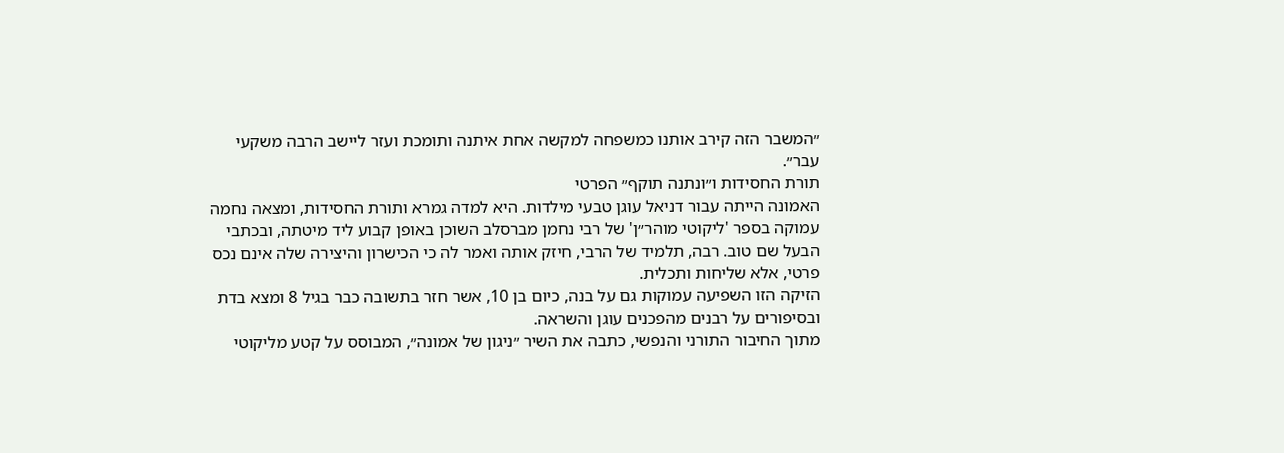״המשבר הזה קירב אותנו כמשפחה למקשה אחת איתנה ותומכת ועזר ליישב הרבה משקעי עבר״.
תורת החסידות ו״ונתנה תוקף״ הפרטי
האמונה הייתה עבור דניאל עוגן טבעי מילדות. היא למדה גמרא ותורת החסידות, ומצאה נחמה עמוקה בספר 'ליקוטי מוהר״ן' של רבי נחמן מברסלב השוכן באופן קבוע ליד מיטתה, ובכתבי הבעל שם טוב. רבה, תלמיד של הרבי, חיזק אותה ואמר לה כי הכישרון והיצירה שלה אינם נכס פרטי, אלא שליחות ותכלית.
הזיקה הזו השפיעה עמוקות גם על בנה, כיום בן 10, אשר חזר בתשובה כבר בגיל 8 ומצא בדת ובסיפורים על רבנים מהפכנים עוגן והשראה.
מתוך החיבור התורני והנפשי, כתבה את השיר ״ניגון של אמונה״, המבוסס על קטע מליקוטי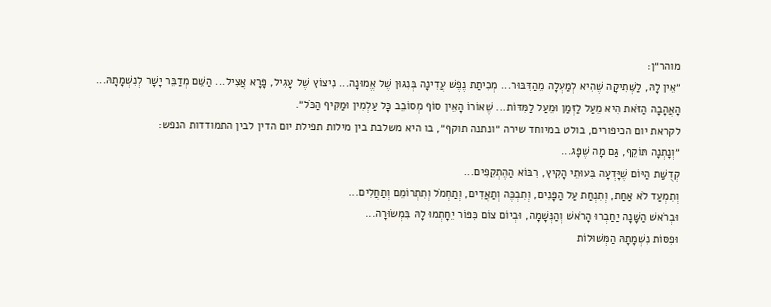מוהר״ן:
״אֵין לָהּ, לַשְּׁתִיקָה שֶׁהִיא לְמַעְלָה מֵהַדִּבּוּר... מְכִיתַת נֶפֶשׁ עֲדִינָה בְּנִגּוּן שֶׁל אֱמוּנָה... נִיצוֹץ שֶׁל עָגִיל, פָּרָא אֲצִיל... הַשֵּׁם מְדַבֵּר יָשָׁר לְנִשְׁמָתָהּ... הָאֲהָבָה הַזֹּאת הִיא מֵעַל לַזְּמַן וּמֵעַל לַמִּדּוֹת... שֶׁאוֹרוֹ הָאֵין סוֹף מְסוֹבֵב כָּל עַלְמִין וּמַקִּיף הַכֹּל״.
לקראת יום הכיפורים, בולט במיוחד שירה ״ונתנה תוקף״, בו היא משלבת בין מילות תפילת יום הדין לבין התמודדות הנפש:
״וְנָתְנָה תּוֹקֵף, גַּם מָה שֶׁפָּג...
קְדֻשַּׁת הַיּוֹם שֶׁיָּדְעָה בִּעוּתֵי הָקִיץ, רִבּוֹא הַהֶתְקֵפִים...
וְתִמְעַד לֹא אַחַת, וְתִנְחַת עַל הַפָּנִים, וְתִבְכֶּה וְתַאֲדִים, וְתַחְמֹל וְתִתְרוֹמֵם וְתַחֲלִים...
וּבְרֹאשׁ הַשָּׁנָה יַחַבְרוּ הָרֹאשׁ וְהַנְּשָׁמָה, וּבְיוֹם צוֹם כִּפּוֹר יֵחָתְמוּ לָהּ בִּמְשׂוּרָה...
וּפִסּוֹת נִשְׁמָתָהּ הַמְּשׁוּלוֹת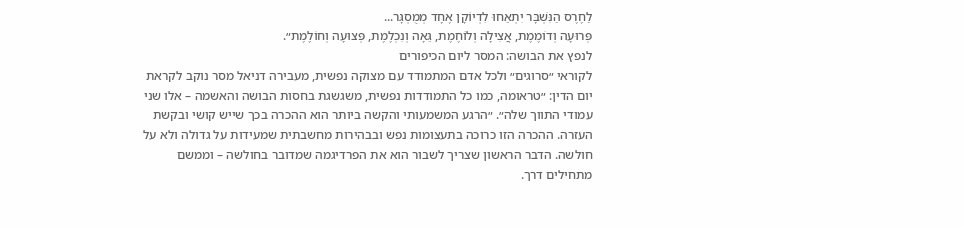לַחֶרֶס הַנִּשְׁבָּר יִתְאַחוּ לִדְיוֹקָן אֶחָד מְמֻסְגָּר...
פְּרוּעָה וְדוֹמֶמֶת, אֲצִילָה וְלוֹחֶמֶת, גֵּאָה וְנִכְלֶמֶת, פְּצוּעָה וְחוֹלֶמֶת״.
לנפץ את הבושה: המסר ליום הכיפורים
לקוראי ״סרוגים״ ולכל אדם המתמודד עם מצוקה נפשית, מעבירה דניאל מסר נוקב לקראת יום הדין: ״טראומה, כמו כל התמודדות נפשית, משגשגת בחסות הבושה והאשמה – אלו שני עמודי התווך שלה״. ״הרגע המשמעותי והקשה ביותר הוא ההכרה בכך שייש קושי ובקשת העזרה. ההכרה הזו כרוכה בתעצומות נפש ובבהירות מחשבתית שמעידות על גדולה ולא על חולשה. הדבר הראשון שצריך לשבור הוא את הפרדיגמה שמדובר בחולשה – וממשם מתחילים דרך.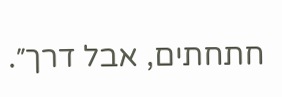חתחתים, אבל דרך״.